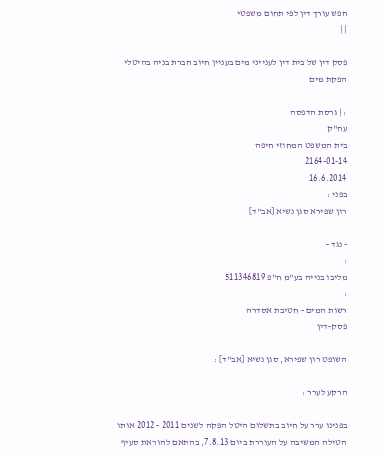חפש עורך דין לפי תחום משפטי
| |

פסק דין של בית דין לענייני מים בעניין חיוב חברת בניה בהיטלי הפקת מים

: | גרסת הדפסה
עח"ק
בית המשפט המחוזי חיפה
2164-01-14
16.6.2014
בפני :
רון שפירא סגן נשיא [אב"ד]

- נגד -
:
מליבו בנייה בע"מ ח"פ 511346819
:
רשות המים - חטיבת אסדרה
פסק-דין

השופט רון שפירא, סגן נשיא [אב"ד] :

הרקע לערר :

בפנינו ערר על חיוב בתשלום היטל הפקה לשנים 2011 - 2012 אותו הטילה המשיבה על העוררת ביום 7.8.13, בהתאם להוראת סעיף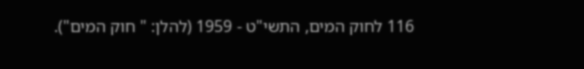116 לחוק המים, התשי"ט - 1959 (להלן: " חוק המים").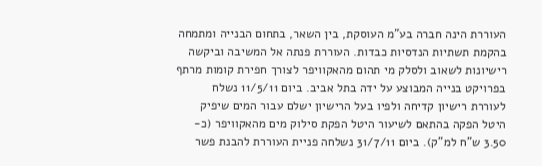העוררת הינה חברה בע"מ העוסקת, בין השאר, בתחום הבנייה ומתמחה בהקמת תשתיות הנדסיות כבדות. העוררת פנתה אל המשיבה וביקשה רישיונות לשאוב ולסלק מי תהום מהאקוויפר לצורך חפירת קומות מרתף בפרויקט בנייה המבוצע על ידה בתל אביב. ביום 11/5/11 נשלח לעוררת רישיון קדיחה ולפיו בעל הרישיון ישלם עבור המים שיפיק היטל הפקה בהתאם לשיעור היטל הפקת סילוק מים מהאקוויפר (כ- 3.50 ש"ח למ"ק). ביום 31/7/11 נשלחה פניית העוררת להבנת פשר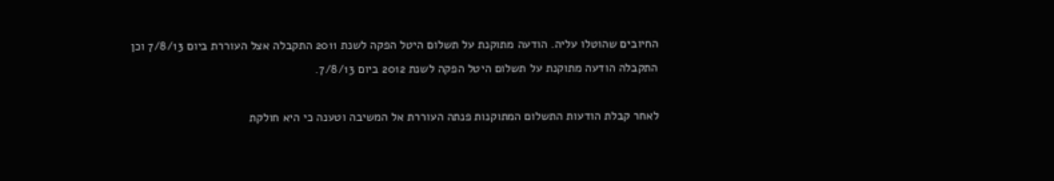החיובים שהוטלו עליה. הודעה מתוקנת על תשלום היטל הפקה לשנת 2011 התקבלה אצל העוררת ביום 7/8/13 וכן התקבלה הודעה מתוקנת על תשלום היטל הפקה לשנת 2012 ביום 7/8/13.

לאחר קבלת הודעות התשלום המתוקנות פנתה העוררת אל המשיבה וטענה כי היא חולקת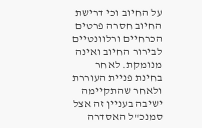על החיוב וכי דרישת החיוב חסרה פרטים הכרחיים ורלוונטיים לבירור החיוב ואינה מנומקת. לאחר בחינת פניית העוררת ולאחר שהתקיימה ישיבה בעניין זה אצל סמנכ"ל האסדרה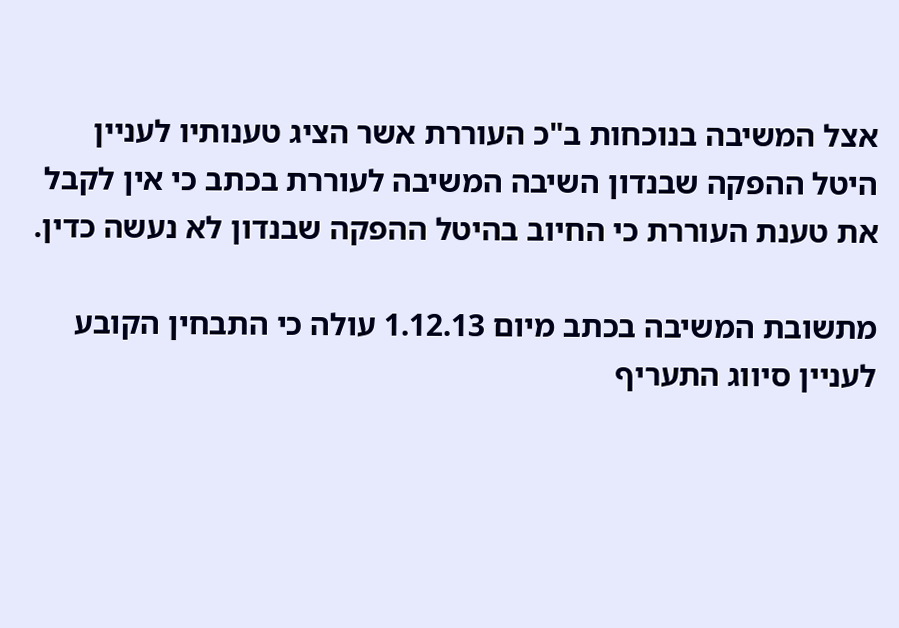אצל המשיבה בנוכחות ב"כ העוררת אשר הציג טענותיו לעניין היטל ההפקה שבנדון השיבה המשיבה לעוררת בכתב כי אין לקבל את טענת העוררת כי החיוב בהיטל ההפקה שבנדון לא נעשה כדין.

מתשובת המשיבה בכתב מיום 1.12.13 עולה כי התבחין הקובע לעניין סיווג התעריף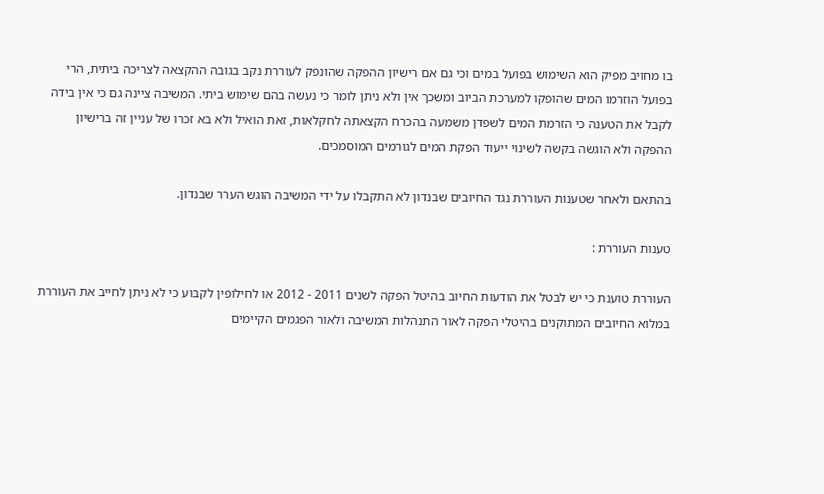בו מחויב מפיק הוא השימוש בפועל במים וכי גם אם רישיון ההפקה שהונפק לעוררת נקב בגובה ההקצאה לצריכה ביתית, הרי בפועל הוזרמו המים שהופקו למערכת הביוב ומשכך אין ולא ניתן לומר כי נעשה בהם שימוש ביתי. המשיבה ציינה גם כי אין בידה לקבל את הטענה כי הזרמת המים לשפדן משמעה בהכרח הקצאתה לחקלאות, זאת הואיל ולא בא זכרו של עניין זה ברישיון ההפקה ולא הוגשה בקשה לשינוי ייעוד הפקת המים לגורמים המוסמכים.

בהתאם ולאחר שטענות העוררת נגד החיובים שבנדון לא התקבלו על ידי המשיבה הוגש הערר שבנדון.

טענות העוררת :

העוררת טוענת כי יש לבטל את הודעות החיוב בהיטל הפקה לשנים 2011 - 2012 או לחילופין לקבוע כי לא ניתן לחייב את העוררת במלוא החיובים המתוקנים בהיטלי הפקה לאור התנהלות המשיבה ולאור הפגמים הקיימים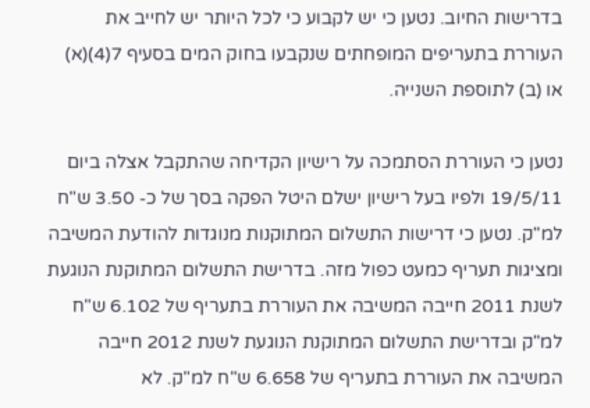בדרישות החיוב. נטען כי יש לקבוע כי לכל היותר יש לחייב את העוררת בתעריפים המופחתים שנקבעו בחוק המים בסעיף 7(4)(א) או (ב) לתוספת השנייה.

נטען כי העוררת הסתמכה על רישיון הקדיחה שהתקבל אצלה ביום 19/5/11 ולפיו בעל רישיון ישלם היטל הפקה בסך של כ- 3.50 ש"ח למ"ק. נטען כי דרישות התשלום המתוקנות מנוגדות להודעת המשיבה ומציגות תעריף כמעט כפול מזה. בדרישת התשלום המתוקנת הנוגעת לשנת 2011 חייבה המשיבה את העוררת בתעריף של 6.102 ש"ח למ"ק ובדרישת התשלום המתוקנת הנוגעת לשנת 2012 חייבה המשיבה את העוררת בתעריף של 6.658 ש"ח למ"ק. לא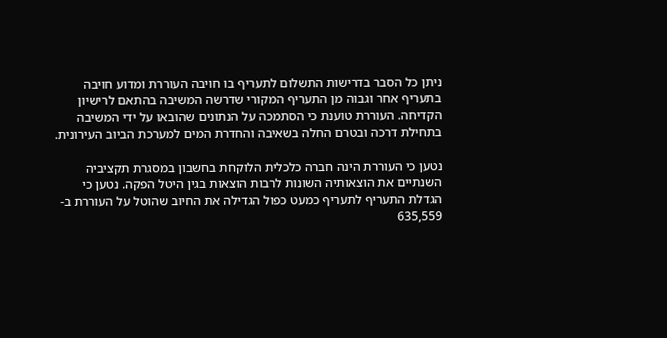ניתן כל הסבר בדרישות התשלום לתעריף בו חויבה העוררת ומדוע חויבה בתעריף אחר וגבוה מן התעריף המקורי שדרשה המשיבה בהתאם לרישיון הקדיחה. העוררת טוענת כי הסתמכה על הנתונים שהובאו על ידי המשיבה בתחילת דרכה ובטרם החלה בשאיבה והחדרת המים למערכת הביוב העירונית.

נטען כי העוררת הינה חברה כלכלית הלוקחת בחשבון במסגרת תקציביה השנתיים את הוצאותיה השונות לרבות הוצאות בגין היטל הפקה. נטען כי הגדלת התעריף לתעריף כמעט כפול הגדילה את החיוב שהוטל על העוררת ב- 635,559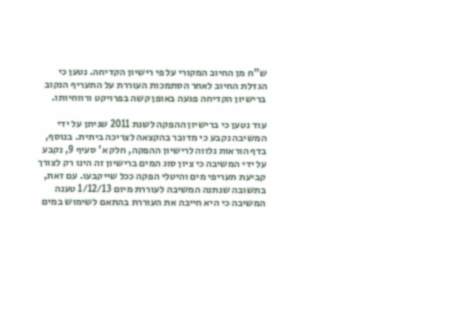ש"ח מן החיוב המקורי על פי רישיון הקדיחה. נטען כי הגדלת החיוב לאחר הסתמכות העוררת על התעריף הנקוב ברישיון הקדיחה פגעה באופן קשה בפרויקט ורווחיותו.

עוד נטען כי ברישיון ההפקה לשנת 2011 שניתן על ידי המשיבה נקבע כי מדובר בהקצאה לצריכה ביתית. בנוסף, בדף הוראות נלווה לרישיון ההפקה, חלק א' סעיף 9, נקבע על ידי המשיבה כי ציון סוג המים ברישיון זה הינו רק לצורך קביעת תעריפי מים והיטלי הפקה ככל שייקבעו. עם זאת, בתשובה שנתנה המשיבה לעוררת מיום 1/12/13 טענה המשיבה כי היא חייבה את העוררת בהתאם לשימוש במים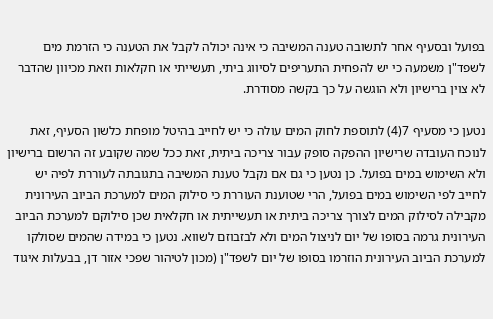בפועל ובסעיף אחר לתשובה טענה המשיבה כי אינה יכולה לקבל את הטענה כי הזרמת מים לשפד"ן משמעה כי יש להפחית התעריפים לסיווג ביתי, תעשייתי או חקלאות וזאת מכיוון שהדבר לא צוין ברישיון ולא הוגשה על כך בקשה מסודרת.

נטען כי מסעיף 7(4) לתוספת לחוק המים עולה כי יש לחייב בהיטל מופחת כלשון הסעיף, זאת לנוכח העובדה שרישיון ההפקה סופק עבור צריכה ביתית, זאת ככל שמה שקובע זה הרשום ברישיון ולא השימוש במים בפועל. כן נטען כי גם אם נקבל טענת המשיבה בתגובתה לעוררת לפיה יש לחייב לפי השימוש במים בפועל, הרי שטוענת העוררת כי סילוק המים למערכת הביוב העירונית מקבילה לסילוק המים לצורך צריכה ביתית או תעשייתית או חקלאית שכן סילוקם למערכת הביוב העירונית גרמה בסופו של יום לניצול המים ולא לבזבוזם לשווא. נטען כי במידה שהמים שסולקו למערכת הביוב העירונית הוזרמו בסופו של יום לשפד"ן (מכון לטיהור שפכי אזור דן, בבעלות איגוד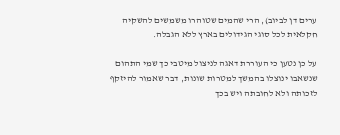ערים דן לביוב), הרי שהמים שטוהרו משמשים להשקיה חקלאית לכל סוגי הגידולים בארץ ללא הגבלה.

על כן נטען כי העוררת דאגה לניצול מיטבי כך שמי התהום שנשאבו ינוצלו בהמשך למטרות שונות, דבר שאמור להיזקף לזכותה ולא לחובתה ויש בכך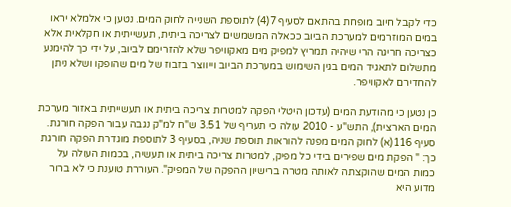כדי לקבל חיוב מופחת בהתאם לסעיף 7(4) לתוספת השנייה לחוק המים. נטען כי אלמלא יראו במים המוזרמים למערכת הביוב ככאלה המשמשים לצריכה ביתית, תעשייתית או חקלאית אלא כצריכה חריגה הרי שיהיה תמריץ למפיק מים מאקוויפר שלא להזרימם לביוב, על ידי כך להימנע מתשלום לתאגיד המים בגין השימוש במערכת הביוב וייווצר בזבוז של מים שהופקו ושלא ניתן להחדירם לאקוויפר.

כן נטען כי מהודעת המים (עדכון היטלי הפקה למטרות צריכה ביתית או תעשייתית באזור מערכת המים הארצית), התש"ע - 2010 עולה כי תעריף של 3.51 ש"ח למ"ק נגבה עבור הפקה חורגת. סעיף 116(א) לחוק המים מפנה להוראות תוספת שניה, בסעיף 3 לתוספת מוגדרת הפקה חורגת כך: " הפקת מים שפירים בידי כל מפיק, למטרות צריכה ביתית או תעשיה, בכמות העולה על כמות המים שהוקצתה לאותה מטרה ברישיון ההפקה של המפיק". העוררת טוענת כי לא ברור מדוע היא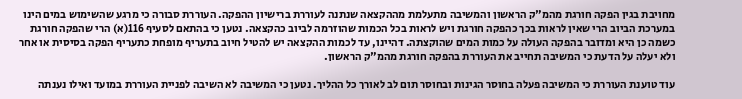מחויבת בגין הפקה חורגת מהמ"ק הראשון והמשיבה מתעלמת מההקצאה שנתנה לעוררת ברישיון ההפקה. העוררת סבורה כי מרגע שהשימוש במים הינו במערכת הביוב הרי שאין לראות בכך כהפקה חורגת ויש לראות בכל הכמות שהוזרמה לביוב כהקצאה. נטען כי בהתאם לסעיף 116(א) הרי שהפקה חורגת כשמה כן היא ומדובר בהפקה העולה על כמות המים שהוקצתה. דהיינו, עד לכמות ההקצאה יש להטיל חיוב בתעריף מופחת כתעריף הפקה בסיסית או אחר ולא יעלה על הדעת כי המשיבה תחייב את העוררת בהפקה חורגת מהמ"ק הראשון.

עוד טוענת העוררת כי המשיבה פעלה בחוסר הגינות ובחוסר תום לב לאורך כל ההליך. נטען כי המשיבה לא השיבה לפניית העוררת במועד ואילו נענתה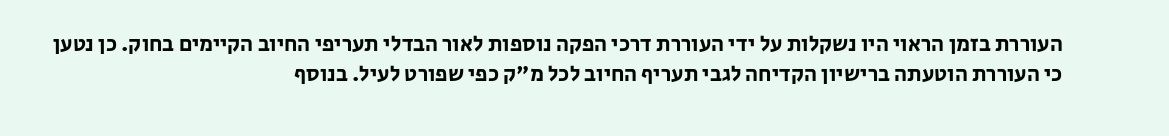העוררת בזמן הראוי היו נשקלות על ידי העוררת דרכי הפקה נוספות לאור הבדלי תעריפי החיוב הקיימים בחוק. כן נטען כי העוררת הוטעתה ברישיון הקדיחה לגבי תעריף החיוב לכל מ"ק כפי שפורט לעיל. בנוסף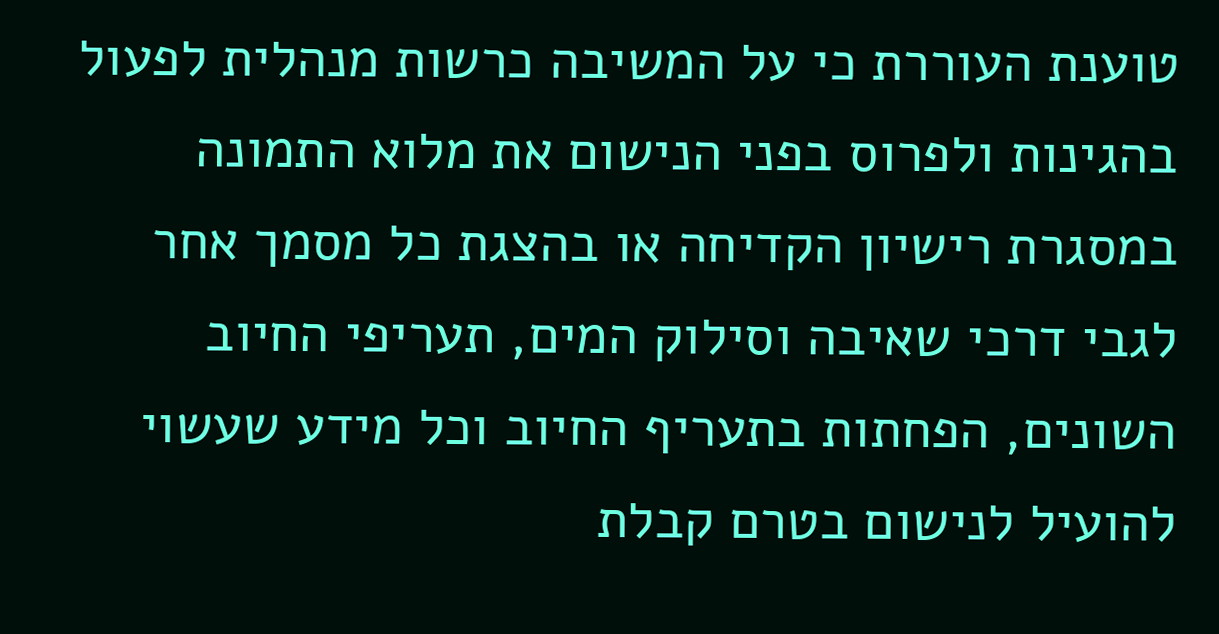טוענת העוררת כי על המשיבה כרשות מנהלית לפעול בהגינות ולפרוס בפני הנישום את מלוא התמונה במסגרת רישיון הקדיחה או בהצגת כל מסמך אחר לגבי דרכי שאיבה וסילוק המים, תעריפי החיוב השונים, הפחתות בתעריף החיוב וכל מידע שעשוי להועיל לנישום בטרם קבלת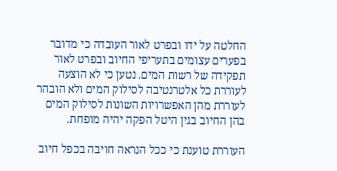החלטה על ידו ובפרט לאור העובדה כי מדובר בפערים עצומים בתעריפי החיוב ובפרט לאור תפקידה של רשות המים. נטען כי לא הוצעה לעוררת כל אלטרנטיבה לסילוק המים ולא הובהר לעוררת מהן האפשרויות השונות לסילוק המים בהן החיוב בגין היטל הפקה יהיה מופחת.

העוררת טוענת כי ככל הנראה חויבה בכפל חיוב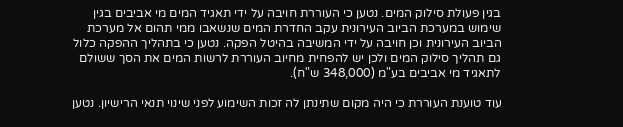בגין פעולת סילוק המים. נטען כי העוררת חויבה על ידי תאגיד המים מי אביבים בגין שימוש במערכת הביוב העירונית עקב החדרת המים שנשאבו ממי תהום אל מערכת הביוב העירונית וכן חויבה על ידי המשיבה בהיטל הפקה. נטען כי בתהליך ההפקה כלול גם תהליך סילוק המים ולכן יש להפחית מחיוב העוררת לרשות המים את הסך ששולם לתאגיד מי אביבים בע"מ (348,000 ש"ח).

עוד טוענת העוררת כי היה מקום שתינתן לה זכות השימוע לפני שינוי תנאי הרישיון. נטען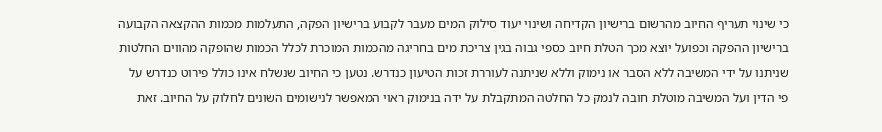כי שינוי תעריף החיוב מהרשום ברישיון הקדיחה ושינוי יעוד סילוק המים מעבר לקבוע ברישיון הפקה, התעלמות מכמות ההקצאה הקבועה ברישיון ההפקה וכפועל יוצא מכך הטלת חיוב כספי גבוה בגין צריכת מים בחריגה מהכמות המוכרת לכלל הכמות שהופקה מהווים החלטות שניתנו על ידי המשיבה ללא הסבר או נימוק וללא שניתנה לעוררת זכות הטיעון כנדרש. נטען כי החיוב שנשלח אינו כולל פירוט כנדרש על פי הדין ועל המשיבה מוטלת חובה לנמק כל החלטה המתקבלת על ידה בנימוק ראוי המאפשר לנישומים השונים לחלוק על החיוב. זאת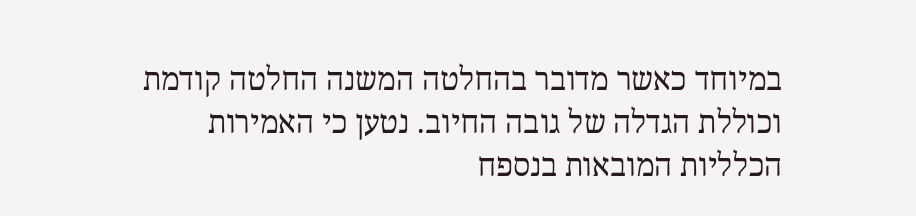במיוחד כאשר מדובר בהחלטה המשנה החלטה קודמת וכוללת הגדלה של גובה החיוב. נטען כי האמירות הכלליות המובאות בנספח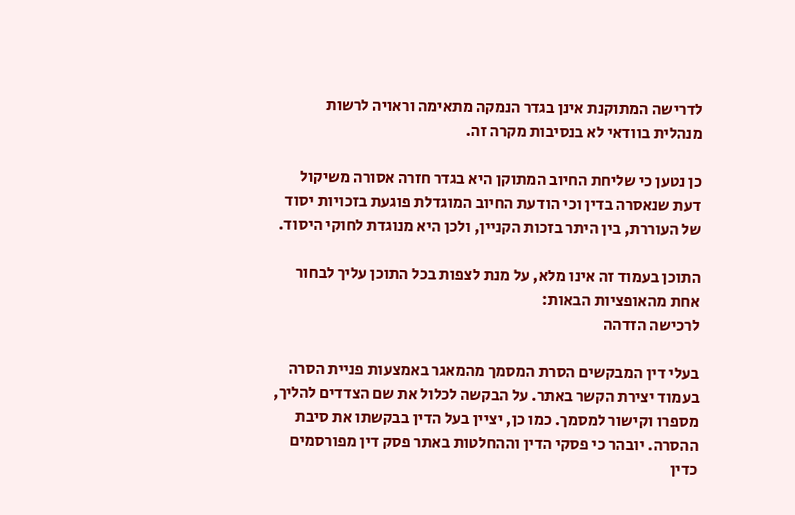לדרישה המתוקנת אינן בגדר הנמקה מתאימה וראויה לרשות מנהלית בוודאי לא בנסיבות מקרה זה.

כן נטען כי שליחת החיוב המתוקן היא בגדר חזרה אסורה משיקול דעת שנאסרה בדין וכי הודעת החיוב המוגדלת פוגעת בזכויות יסוד של העוררת, בין היתר בזכות הקניין, ולכן היא מנוגדת לחוקי היסוד.

התוכן בעמוד זה אינו מלא, על מנת לצפות בכל התוכן עליך לבחור אחת מהאופציות הבאות:
לרכישה הזדהה

בעלי דין המבקשים הסרת המסמך מהמאגר באמצעות פניית הסרה בעמוד יצירת הקשר באתר. על הבקשה לכלול את שם הצדדים להליך, מספרו וקישור למסמך. כמו כן, יציין בעל הדין בבקשתו את סיבת ההסרה. יובהר כי פסקי הדין וההחלטות באתר פסק דין מפורסמים כדין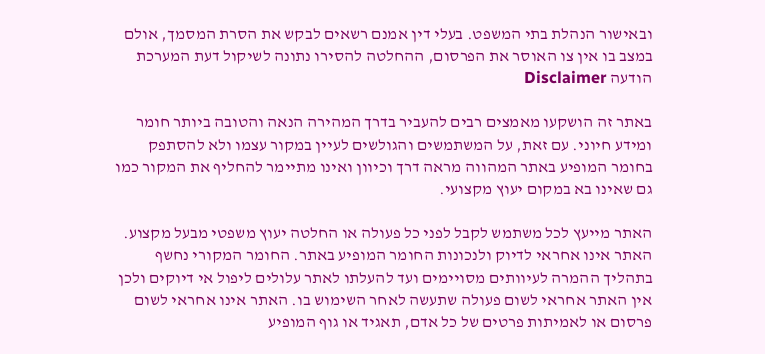ובאישור הנהלת בתי המשפט. בעלי דין אמנם רשאים לבקש את הסרת המסמך, אולם במצב בו אין צו האוסר את הפרסום, ההחלטה להסירו נתונה לשיקול דעת המערכת
הודעה Disclaimer

באתר זה הושקעו מאמצים רבים להעביר בדרך המהירה הנאה והטובה ביותר חומר ומידע חיוני. עם זאת, על המשתמשים והגולשים לעיין במקור עצמו ולא להסתפק בחומר המופיע באתר המהווה מראה דרך וכיוון ואינו מתיימר להחליף את המקור כמו גם שאינו בא במקום יעוץ מקצועי.

האתר מייעץ לכל משתמש לקבל לפני כל פעולה או החלטה יעוץ משפטי מבעל מקצוע. האתר אינו אחראי לדיוק ולנכונות החומר המופיע באתר. החומר המקורי נחשף בתהליך ההמרה לעיוותים מסויימים ועד להעלתו לאתר עלולים ליפול אי דיוקים ולכן אין האתר אחראי לשום פעולה שתעשה לאחר השימוש בו. האתר אינו אחראי לשום פרסום או לאמיתות פרטים של כל אדם, תאגיד או גוף המופיע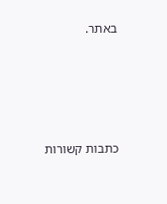באתר.




כתבות קשורות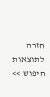חזרה לתוצאות חיפוש >>